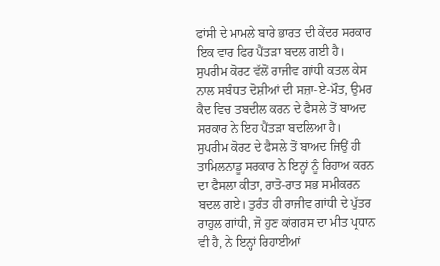ਫਾਂਸੀ ਦੇ ਮਾਮਲੇ ਬਾਰੇ ਭਾਰਤ ਦੀ ਕੇਂਦਰ ਸਰਕਾਰ ਇਕ ਵਾਰ ਫਿਰ ਪੈਂਤੜਾ ਬਦਲ ਗਈ ਹੈ। ਸੁਪਰੀਮ ਕੋਰਟ ਵੱਲੋਂ ਰਾਜੀਵ ਗਾਂਧੀ ਕਤਲ ਕੇਸ ਨਾਲ ਸਬੰਧਤ ਦੋਸ਼ੀਆਂ ਦੀ ਸਜ਼ਾ-ਏ-ਮੌਤ, ਉਮਰ ਕੈਦ ਵਿਚ ਤਬਦੀਲ ਕਰਨ ਦੇ ਫੈਸਲੇ ਤੋਂ ਬਾਅਦ ਸਰਕਾਰ ਨੇ ਇਹ ਪੈਂਤੜਾ ਬਦਲਿਆ ਹੈ। ਸੁਪਰੀਮ ਕੋਰਟ ਦੇ ਫੈਸਲੇ ਤੋਂ ਬਾਅਦ ਜਿਉਂ ਹੀ ਤਾਮਿਲਨਾਡੂ ਸਰਕਾਰ ਨੇ ਇਨ੍ਹਾਂ ਨੂੰ ਰਿਹਾਅ ਕਰਨ ਦਾ ਫੈਸਲਾ ਕੀਤਾ, ਰਾਤੋ-ਰਾਤ ਸਭ ਸਮੀਕਰਨ ਬਦਲ ਗਏ। ਤੁਰੰਤ ਹੀ ਰਾਜੀਵ ਗਾਂਧੀ ਦੇ ਪੁੱਤਰ ਰਾਹੁਲ ਗਾਂਧੀ, ਜੋ ਹੁਣ ਕਾਂਗਰਸ ਦਾ ਮੀਤ ਪ੍ਰਧਾਨ ਵੀ ਹੈ, ਨੇ ਇਨ੍ਹਾਂ ਰਿਹਾਈਆਂ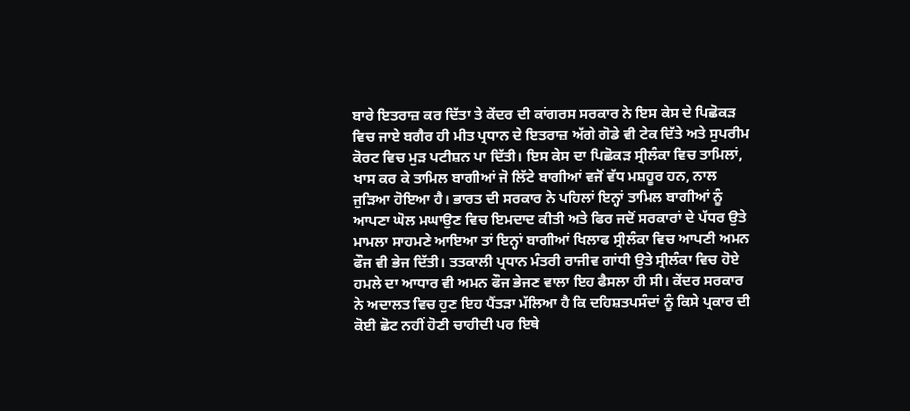ਬਾਰੇ ਇਤਰਾਜ਼ ਕਰ ਦਿੱਤਾ ਤੇ ਕੇਂਦਰ ਦੀ ਕਾਂਗਰਸ ਸਰਕਾਰ ਨੇ ਇਸ ਕੇਸ ਦੇ ਪਿਛੋਕੜ ਵਿਚ ਜਾਏ ਬਗੈਰ ਹੀ ਮੀਤ ਪ੍ਰਧਾਨ ਦੇ ਇਤਰਾਜ਼ ਅੱਗੇ ਗੋਡੇ ਵੀ ਟੇਕ ਦਿੱਤੇ ਅਤੇ ਸੁਪਰੀਮ ਕੋਰਟ ਵਿਚ ਮੁੜ ਪਟੀਸ਼ਨ ਪਾ ਦਿੱਤੀ। ਇਸ ਕੇਸ ਦਾ ਪਿਛੋਕੜ ਸ੍ਰੀਲੰਕਾ ਵਿਚ ਤਾਮਿਲਾਂ, ਖਾਸ ਕਰ ਕੇ ਤਾਮਿਲ ਬਾਗੀਆਂ ਜੋ ਲਿੱਟੇ ਬਾਗੀਆਂ ਵਜੋਂ ਵੱਧ ਮਸ਼ਹੂਰ ਹਨ, ਨਾਲ ਜੁੜਿਆ ਹੋਇਆ ਹੈ। ਭਾਰਤ ਦੀ ਸਰਕਾਰ ਨੇ ਪਹਿਲਾਂ ਇਨ੍ਹਾਂ ਤਾਮਿਲ ਬਾਗੀਆਂ ਨੂੰ ਆਪਣਾ ਘੋਲ ਮਘਾਉਣ ਵਿਚ ਇਮਦਾਦ ਕੀਤੀ ਅਤੇ ਫਿਰ ਜਦੋਂ ਸਰਕਾਰਾਂ ਦੇ ਪੱਧਰ ਉਤੇ ਮਾਮਲਾ ਸਾਹਮਣੇ ਆਇਆ ਤਾਂ ਇਨ੍ਹਾਂ ਬਾਗੀਆਂ ਖਿਲਾਫ ਸ੍ਰੀਲੰਕਾ ਵਿਚ ਆਪਣੀ ਅਮਨ ਫੌਜ ਵੀ ਭੇਜ ਦਿੱਤੀ। ਤਤਕਾਲੀ ਪ੍ਰਧਾਨ ਮੰਤਰੀ ਰਾਜੀਵ ਗਾਂਧੀ ਉਤੇ ਸ੍ਰੀਲੰਕਾ ਵਿਚ ਹੋਏ ਹਮਲੇ ਦਾ ਆਧਾਰ ਵੀ ਅਮਨ ਫੌਜ ਭੇਜਣ ਵਾਲਾ ਇਹ ਫੈਸਲਾ ਹੀ ਸੀ। ਕੇਂਦਰ ਸਰਕਾਰ ਨੇ ਅਦਾਲਤ ਵਿਚ ਹੁਣ ਇਹ ਪੈਂਤੜਾ ਮੱਲਿਆ ਹੈ ਕਿ ਦਹਿਸ਼ਤਪਸੰਦਾਂ ਨੂੰ ਕਿਸੇ ਪ੍ਰਕਾਰ ਦੀ ਕੋਈ ਛੋਟ ਨਹੀਂ ਹੋਣੀ ਚਾਹੀਦੀ ਪਰ ਇਥੇ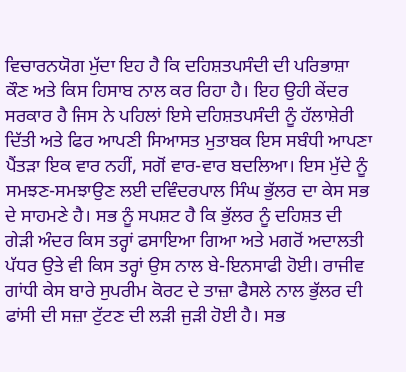ਵਿਚਾਰਨਯੋਗ ਮੁੱਦਾ ਇਹ ਹੈ ਕਿ ਦਹਿਸ਼ਤਪਸੰਦੀ ਦੀ ਪਰਿਭਾਸ਼ਾ ਕੌਣ ਅਤੇ ਕਿਸ ਹਿਸਾਬ ਨਾਲ ਕਰ ਰਿਹਾ ਹੈ। ਇਹ ਉਹੀ ਕੇਂਦਰ ਸਰਕਾਰ ਹੈ ਜਿਸ ਨੇ ਪਹਿਲਾਂ ਇਸੇ ਦਹਿਸ਼ਤਪਸੰਦੀ ਨੂੰ ਹੱਲਾਸ਼ੇਰੀ ਦਿੱਤੀ ਅਤੇ ਫਿਰ ਆਪਣੀ ਸਿਆਸਤ ਮੁਤਾਬਕ ਇਸ ਸਬੰਧੀ ਆਪਣਾ ਪੈਂਤੜਾ ਇਕ ਵਾਰ ਨਹੀਂ, ਸਗੋਂ ਵਾਰ-ਵਾਰ ਬਦਲਿਆ। ਇਸ ਮੁੱਦੇ ਨੂੰ ਸਮਝਣ-ਸਮਝਾਉਣ ਲਈ ਦਵਿੰਦਰਪਾਲ ਸਿੰਘ ਭੁੱਲਰ ਦਾ ਕੇਸ ਸਭ ਦੇ ਸਾਹਮਣੇ ਹੈ। ਸਭ ਨੂੰ ਸਪਸ਼ਟ ਹੈ ਕਿ ਭੁੱਲਰ ਨੂੰ ਦਹਿਸ਼ਤ ਦੀ ਗੇੜੀ ਅੰਦਰ ਕਿਸ ਤਰ੍ਹਾਂ ਫਸਾਇਆ ਗਿਆ ਅਤੇ ਮਗਰੋਂ ਅਦਾਲਤੀ ਪੱਧਰ ਉਤੇ ਵੀ ਕਿਸ ਤਰ੍ਹਾਂ ਉਸ ਨਾਲ ਬੇ-ਇਨਸਾਫੀ ਹੋਈ। ਰਾਜੀਵ ਗਾਂਧੀ ਕੇਸ ਬਾਰੇ ਸੁਪਰੀਮ ਕੋਰਟ ਦੇ ਤਾਜ਼ਾ ਫੈਸਲੇ ਨਾਲ ਭੁੱਲਰ ਦੀ ਫਾਂਸੀ ਦੀ ਸਜ਼ਾ ਟੁੱਟਣ ਦੀ ਲੜੀ ਜੁੜੀ ਹੋਈ ਹੈ। ਸਭ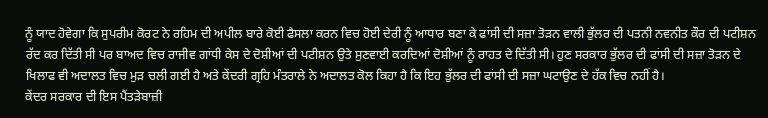ਨੂੰ ਯਾਦ ਹੋਵੇਗਾ ਕਿ ਸੁਪਰੀਮ ਕੋਰਟ ਨੇ ਰਹਿਮ ਦੀ ਅਪੀਲ ਬਾਰੇ ਕੋਈ ਫੈਸਲਾ ਕਰਨ ਵਿਚ ਹੋਈ ਦੇਰੀ ਨੂੰ ਆਧਾਰ ਬਣਾ ਕੇ ਫਾਂਸੀ ਦੀ ਸਜ਼ਾ ਤੋੜਨ ਵਾਲੀ ਭੁੱਲਰ ਦੀ ਪਤਨੀ ਨਵਨੀਤ ਕੌਰ ਦੀ ਪਟੀਸ਼ਨ ਰੱਦ ਕਰ ਦਿੱਤੀ ਸੀ ਪਰ ਬਾਅਦ ਵਿਚ ਰਾਜੀਵ ਗਾਂਧੀ ਕੇਸ ਦੇ ਦੋਸ਼ੀਆਂ ਦੀ ਪਟੀਸ਼ਨ ਉਤੇ ਸੁਣਵਾਈ ਕਰਦਿਆਂ ਦੋਸ਼ੀਆਂ ਨੂੰ ਰਾਹਤ ਦੇ ਦਿੱਤੀ ਸੀ। ਹੁਣ ਸਰਕਾਰ ਭੁੱਲਰ ਦੀ ਫਾਂਸੀ ਦੀ ਸਜ਼ਾ ਤੋੜਨ ਦੇ ਖਿਲਾਫ ਵੀ ਅਦਾਲਤ ਵਿਚ ਮੁੜ ਚਲੀ ਗਈ ਹੈ ਅਤੇ ਕੇਂਦਰੀ ਗ੍ਰਹਿ ਮੰਤਰਾਲੇ ਨੇ ਅਦਾਲਤ ਕੋਲ ਕਿਹਾ ਹੈ ਕਿ ਇਹ ਭੁੱਲਰ ਦੀ ਫਾਂਸੀ ਦੀ ਸਜ਼ਾ ਘਟਾਉਣ ਦੇ ਹੱਕ ਵਿਚ ਨਹੀਂ ਹੈ।
ਕੇਂਦਰ ਸਰਕਾਰ ਦੀ ਇਸ ਪੈਂਤੜੇਬਾਜ਼ੀ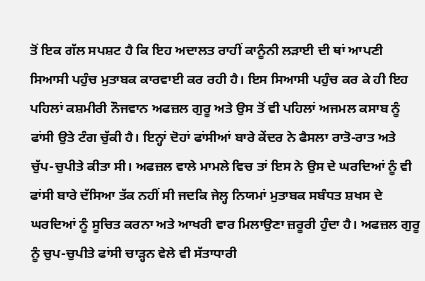ਤੋਂ ਇਕ ਗੱਲ ਸਪਸ਼ਟ ਹੈ ਕਿ ਇਹ ਅਦਾਲਤ ਰਾਹੀਂ ਕਾਨੂੰਨੀ ਲੜਾਈ ਦੀ ਥਾਂ ਆਪਣੀ ਸਿਆਸੀ ਪਹੁੰਚ ਮੁਤਾਬਕ ਕਾਰਵਾਈ ਕਰ ਰਹੀ ਹੈ। ਇਸ ਸਿਆਸੀ ਪਹੁੰਚ ਕਰ ਕੇ ਹੀ ਇਹ ਪਹਿਲਾਂ ਕਸ਼ਮੀਰੀ ਨੌਜਵਾਨ ਅਫਜ਼ਲ ਗੁਰੂ ਅਤੇ ਉਸ ਤੋਂ ਵੀ ਪਹਿਲਾਂ ਅਜਮਲ ਕਸਾਬ ਨੂੰ ਫਾਂਸੀ ਉਤੇ ਟੰਗ ਚੁੱਕੀ ਹੈ। ਇਨ੍ਹਾਂ ਦੋਹਾਂ ਫਾਂਸੀਆਂ ਬਾਰੇ ਕੇਂਦਰ ਨੇ ਫੈਸਲਾ ਰਾਤੋ-ਰਾਤ ਅਤੇ ਚੁੱਪ-ਚੁਪੀਤੇ ਕੀਤਾ ਸੀ। ਅਫਜ਼ਲ ਵਾਲੇ ਮਾਮਲੇ ਵਿਚ ਤਾਂ ਇਸ ਨੇ ਉਸ ਦੇ ਘਰਦਿਆਂ ਨੂੰ ਵੀ ਫਾਂਸੀ ਬਾਰੇ ਦੱਸਿਆ ਤੱਕ ਨਹੀਂ ਸੀ ਜਦਕਿ ਜੇਲ੍ਹ ਨਿਯਮਾਂ ਮੁਤਾਬਕ ਸਬੰਧਤ ਸ਼ਖਸ ਦੇ ਘਰਦਿਆਂ ਨੂੰ ਸੂਚਿਤ ਕਰਨਾ ਅਤੇ ਆਖਰੀ ਵਾਰ ਮਿਲਾਉਣਾ ਜ਼ਰੂਰੀ ਹੁੰਦਾ ਹੈ। ਅਫਜ਼ਲ ਗੁਰੂ ਨੂੰ ਚੁਪ-ਚੁਪੀਤੇ ਫਾਂਸੀ ਚਾੜ੍ਹਨ ਵੇਲੇ ਵੀ ਸੱਤਾਧਾਰੀ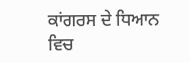ਕਾਂਗਰਸ ਦੇ ਧਿਆਨ ਵਿਚ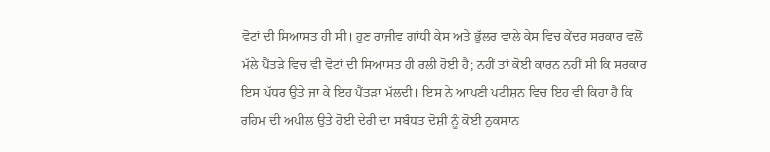ਵੋਟਾਂ ਦੀ ਸਿਆਸਤ ਹੀ ਸੀ। ਹੁਣ ਰਾਜੀਵ ਗਾਂਧੀ ਕੇਸ ਅਤੇ ਭੁੱਲਰ ਵਾਲੇ ਕੇਸ ਵਿਚ ਕੇਂਦਰ ਸਰਕਾਰ ਵਲੋਂ ਮੱਲੇ ਪੈਂਤੜੇ ਵਿਚ ਵੀ ਵੋਟਾਂ ਦੀ ਸਿਆਸਤ ਹੀ ਰਲੀ ਹੋਈ ਹੈ; ਨਹੀਂ ਤਾਂ ਕੋਈ ਕਾਰਨ ਨਹੀਂ ਸੀ ਕਿ ਸਰਕਾਰ ਇਸ ਪੱਧਰ ਉਤੇ ਜਾ ਕੇ ਇਹ ਪੈਂਤੜਾ ਮੱਲਦੀ। ਇਸ ਨੇ ਆਪਣੀ ਪਟੀਸ਼ਨ ਵਿਚ ਇਹ ਵੀ ਕਿਹਾ ਹੈ ਕਿ ਰਹਿਮ ਦੀ ਅਪੀਲ ਉਤੇ ਹੋਈ ਦੇਰੀ ਦਾ ਸਬੰਧਤ ਦੋਸ਼ੀ ਨੂੰ ਕੋਈ ਨੁਕਸਾਨ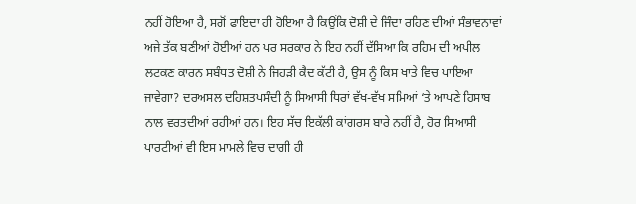ਨਹੀਂ ਹੋਇਆ ਹੈ, ਸਗੋਂ ਫਾਇਦਾ ਹੀ ਹੋਇਆ ਹੈ ਕਿਉਂਕਿ ਦੋਸ਼ੀ ਦੇ ਜਿੰਦਾ ਰਹਿਣ ਦੀਆਂ ਸੰਭਾਵਨਾਵਾਂ ਅਜੇ ਤੱਕ ਬਣੀਆਂ ਹੋਈਆਂ ਹਨ ਪਰ ਸਰਕਾਰ ਨੇ ਇਹ ਨਹੀਂ ਦੱਸਿਆ ਕਿ ਰਹਿਮ ਦੀ ਅਪੀਲ ਲਟਕਣ ਕਾਰਨ ਸਬੰਧਤ ਦੋਸ਼ੀ ਨੇ ਜਿਹੜੀ ਕੈਦ ਕੱਟੀ ਹੈ, ਉਸ ਨੂੰ ਕਿਸ ਖਾਤੇ ਵਿਚ ਪਾਇਆ ਜਾਵੇਗਾ? ਦਰਅਸਲ ਦਹਿਸ਼ਤਪਸੰਦੀ ਨੂੰ ਸਿਆਸੀ ਧਿਰਾਂ ਵੱਖ-ਵੱਖ ਸਮਿਆਂ ‘ਤੇ ਆਪਣੇ ਹਿਸਾਬ ਨਾਲ ਵਰਤਦੀਆਂ ਰਹੀਆਂ ਹਨ। ਇਹ ਸੱਚ ਇਕੱਲੀ ਕਾਂਗਰਸ ਬਾਰੇ ਨਹੀਂ ਹੈ, ਹੋਰ ਸਿਆਸੀ ਪਾਰਟੀਆਂ ਵੀ ਇਸ ਮਾਮਲੇ ਵਿਚ ਦਾਗੀ ਹੀ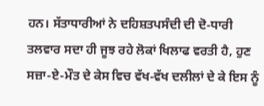ਹਨ। ਸੱਤਾਧਾਰੀਆਂ ਨੇ ਦਹਿਸ਼ਤਪਸੰਦੀ ਦੀ ਦੋ-ਧਾਰੀ ਤਲਵਾਰ ਸਦਾ ਹੀ ਜੂਝ ਰਹੇ ਲੋਕਾਂ ਖਿਲਾਫ ਵਰਤੀ ਹੈ, ਹੁਣ ਸਜ਼ਾ-ਏ-ਮੌਤ ਦੇ ਕੇਸ ਵਿਚ ਵੱਖ-ਵੱਖ ਦਲੀਲਾਂ ਦੇ ਕੇ ਇਸ ਨੂੰ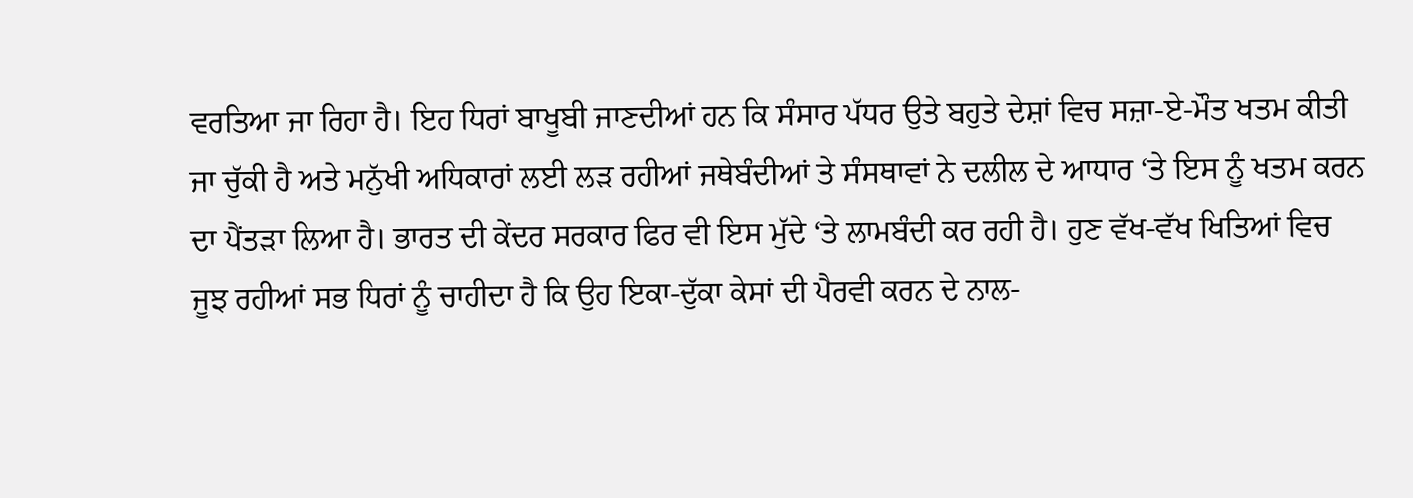ਵਰਤਿਆ ਜਾ ਰਿਹਾ ਹੈ। ਇਹ ਧਿਰਾਂ ਬਾਖੂਬੀ ਜਾਣਦੀਆਂ ਹਨ ਕਿ ਸੰਸਾਰ ਪੱਧਰ ਉਤੇ ਬਹੁਤੇ ਦੇਸ਼ਾਂ ਵਿਚ ਸਜ਼ਾ-ਏ-ਮੌਤ ਖਤਮ ਕੀਤੀ ਜਾ ਚੁੱਕੀ ਹੈ ਅਤੇ ਮਨੁੱਖੀ ਅਧਿਕਾਰਾਂ ਲਈ ਲੜ ਰਹੀਆਂ ਜਥੇਬੰਦੀਆਂ ਤੇ ਸੰਸਥਾਵਾਂ ਨੇ ਦਲੀਲ ਦੇ ਆਧਾਰ ‘ਤੇ ਇਸ ਨੂੰ ਖਤਮ ਕਰਨ ਦਾ ਪੈਂਤੜਾ ਲਿਆ ਹੈ। ਭਾਰਤ ਦੀ ਕੇਂਦਰ ਸਰਕਾਰ ਫਿਰ ਵੀ ਇਸ ਮੁੱਦੇ ‘ਤੇ ਲਾਮਬੰਦੀ ਕਰ ਰਹੀ ਹੈ। ਹੁਣ ਵੱਖ-ਵੱਖ ਖਿਤਿਆਂ ਵਿਚ ਜੂਝ ਰਹੀਆਂ ਸਭ ਧਿਰਾਂ ਨੂੰ ਚਾਹੀਦਾ ਹੈ ਕਿ ਉਹ ਇਕਾ-ਦੁੱਕਾ ਕੇਸਾਂ ਦੀ ਪੈਰਵੀ ਕਰਨ ਦੇ ਨਾਲ-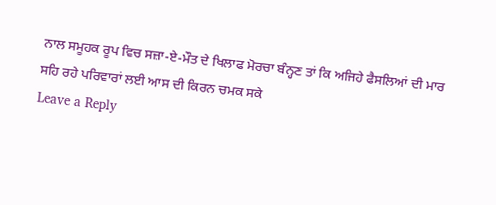ਨਾਲ ਸਮੂਹਕ ਰੂਪ ਵਿਚ ਸਜ਼ਾ-ਏ-ਮੌਤ ਦੇ ਖਿਲਾਫ ਮੋਰਚਾ ਬੰਨ੍ਹਣ ਤਾਂ ਕਿ ਅਜਿਹੇ ਫੈਸਲਿਆਂ ਦੀ ਮਾਰ ਸਹਿ ਰਹੇ ਪਰਿਵਾਰਾਂ ਲਈ ਆਸ ਦੀ ਕਿਰਨ ਚਮਕ ਸਕੇ
Leave a Reply